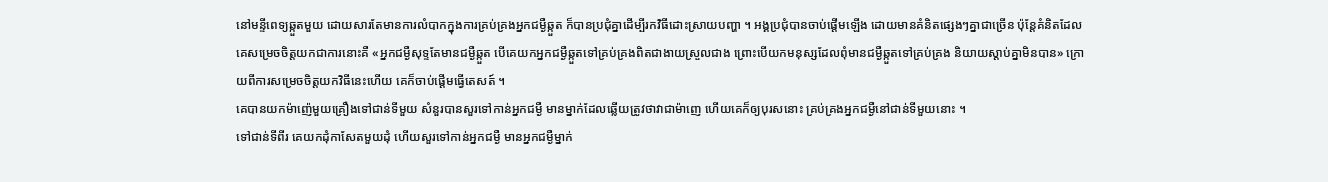នៅមន្ទីពេទ្យឆ្កួតមួយ ដោយសារតែមានការលំបាកក្នុងការគ្រប់គ្រងអ្នកជម្ងឺឆ្កួត ក៏បានប្រជុំគ្នាដើម្បីរកវិធីដោះស្រាយបញ្ហា ។ អង្គប្រជុំបានចាប់ផ្ដើមឡើង ដោយមានគំនិតផ្សេងៗគ្នាជាច្រើន ប៉ុន្តែគំនិតដែលគេសម្រេចចិត្តយកជាការនោះគឺ «អ្នកជម្ងឺសុទ្ទតែមានជម្ងឺឆ្កួត បើគេយកអ្នកជម្ងឺឆ្កួតទៅគ្រប់គ្រងពិតជាងាយស្រួលជាង ព្រោះបើយកមនុស្សដែលពុំមានជម្ងឺឆ្កួតទៅគ្រប់គ្រង និយាយស្ដាប់គ្នាមិនបាន» ក្រោយពីការសម្រេចចិត្តយកវិធីនេះហើយ គេក៏ចាប់ផ្ដើមធ្វើតេសត៍ ។
គេបានយកម៉ាញ៉េមួយគ្រឿងទៅជាន់ទីមួយ សំនួរបានសួរទៅកាន់អ្នកជម្ងឺ មានម្នាក់ដែលឆ្លើយត្រូវថាវាជាម៉ាញេ ហើយគេក៏ឲ្យបុរសនោះ គ្រប់គ្រងអ្នកជម្ងឺនៅជាន់ទីមួយនោះ ។
ទៅជាន់ទីពីរ គេយកដុំកាសែតមួយដុំ ហើយសួរទៅកាន់អ្នកជម្ងឺ មានអ្នកជម្ងឺម្នាក់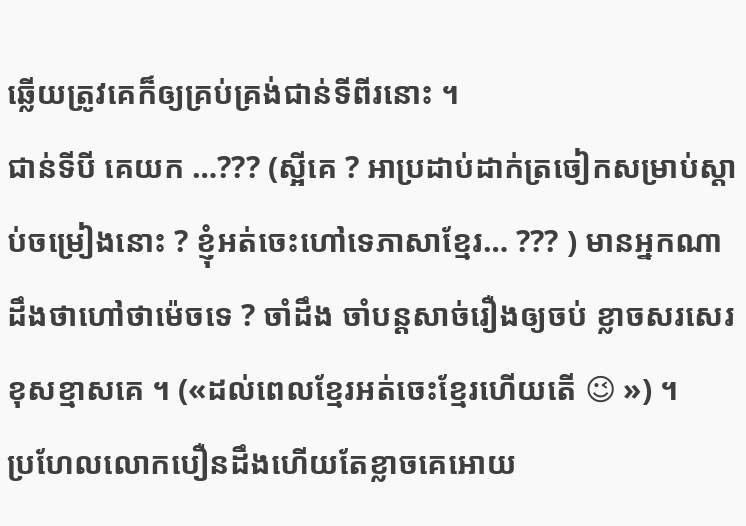ឆ្លើយត្រូវគេក៏ឲ្យគ្រប់គ្រង់ជាន់ទីពីរនោះ ។
ជាន់ទីបី គេយក …??? (ស្អីគេ ? អាប្រដាប់ដាក់ត្រចៀកសម្រាប់ស្ដាប់ចម្រៀងនោះ ? ខ្ញុំអត់ចេះហៅទេភាសាខ្មែរ… ??? ) មានអ្នកណាដឹងថាហៅថាម៉េចទេ ? ចាំដឹង ចាំបន្តសាច់រឿងឲ្យចប់ ខ្លាចសរសេរខុសខ្មាសគេ ។ («ដល់ពេលខ្មែរអត់ចេះខ្មែរហើយតើ 😉 ») ។
ប្រហែលលោកបឿនដឹងហើយតែខ្លាចគេអោយ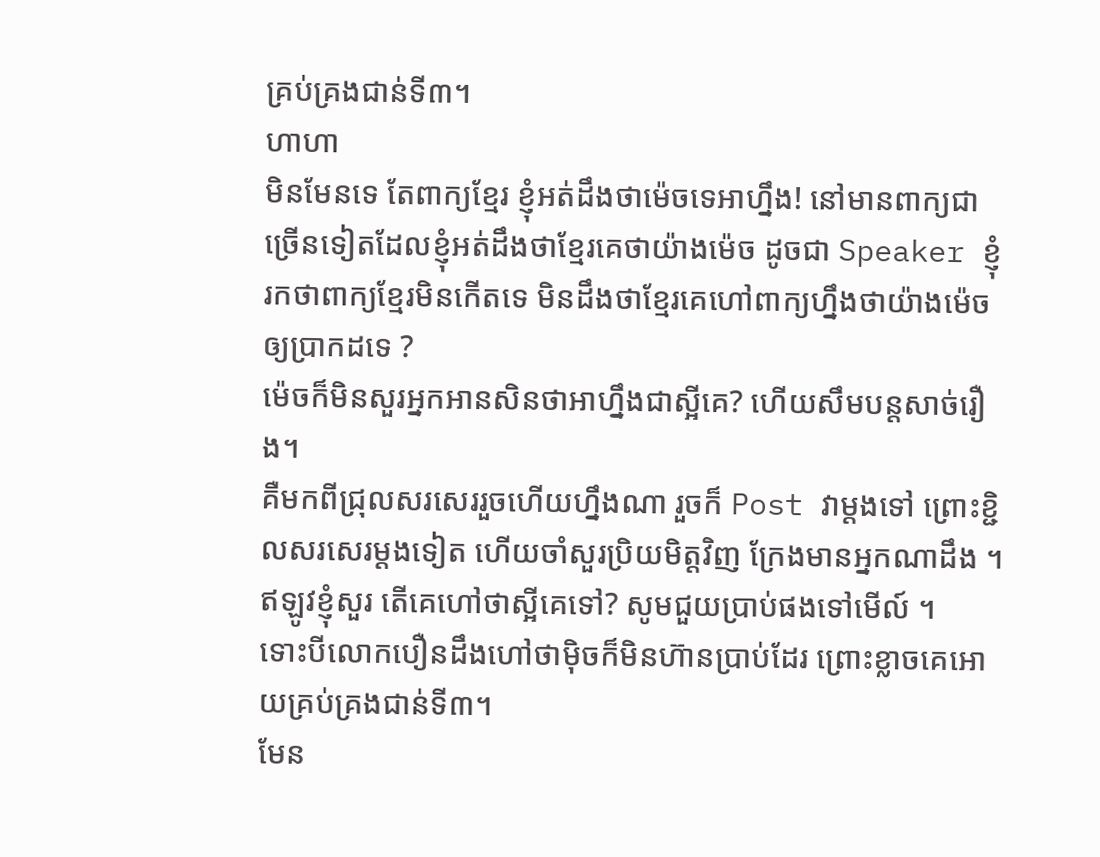គ្រប់គ្រងជាន់ទី៣។
ហាហា
មិនមែនទេ តែពាក្យខ្មែរ ខ្ញុំអត់ដឹងថាម៉េចទេអាហ្នឹង! នៅមានពាក្យជាច្រើនទៀតដែលខ្ញុំអត់ដឹងថាខ្មែរគេថាយ៉ាងម៉េច ដូចជា Speaker ខ្ញុំរកថាពាក្យខ្មែរមិនកើតទេ មិនដឹងថាខ្មែរគេហៅពាក្យហ្នឹងថាយ៉ាងម៉េចឲ្យប្រាកដទេ ?
ម៉េចក៏មិនសួរអ្នកអានសិនថាអាហ្នឹងជាស្អីគេ? ហើយសឹមបន្តសាច់រឿង។
គឺមកពីជ្រុលសរសេររួចហើយហ្នឹងណា រួចក៏ Post វាម្ដងទៅ ព្រោះខ្ជិលសរសេរម្ដងទៀត ហើយចាំសួរប្រិយមិត្តវិញ ក្រែងមានអ្នកណាដឹង ។
ឥឡូវខ្ញុំសួរ តើគេហៅថាស្អីគេទៅ? សូមជួយប្រាប់ផងទៅមើល៍ ។
ទោះបីលោកបឿនដឹងហៅថាម៉ិចក៏មិនហ៊ានប្រាប់ដែរ ព្រោះខ្លាចគេអោយគ្រប់គ្រងជាន់ទី៣។
មែន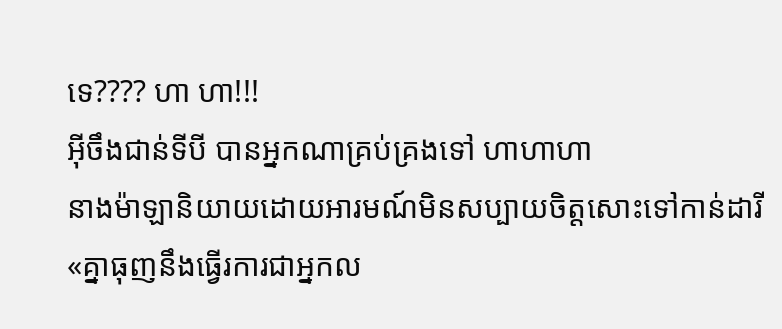ទេ???? ហា ហា!!!
អ៊ីចឹងជាន់ទីបី បានអ្នកណាគ្រប់គ្រងទៅ ហាហាហា
នាងម៉ាឡានិយាយដោយអារមណ៍មិនសប្បាយចិត្តសោះទៅកាន់ដារី
«គ្នាធុញនឹងធ្វើរការជាអ្នកល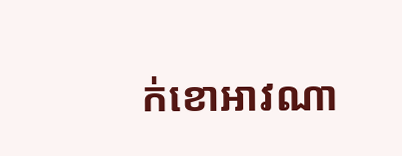ក់ខោអាវណា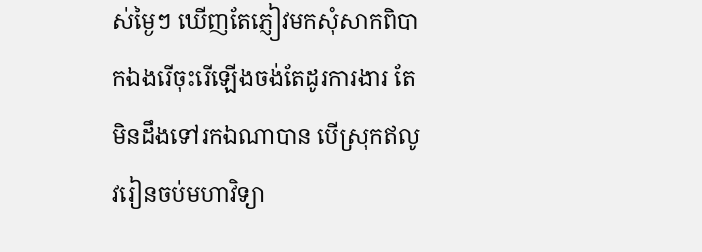ស់ម្ងៃៗ ឃើញតែភ្ញៀវមកសុំសាកពិបាកឯងរើចុះរើឡើងចង់តែដូរការងារ តែមិនដឹងទៅរកឯណាបាន បើស្រុកឥលូវរៀនចប់មហាវិទ្យា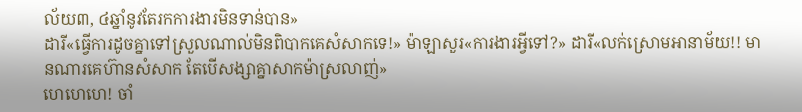ល័យ៣, ៤ឆ្នាំនូវតែរកការងារមិនទាន់បាន»
ដារី«ធ្វើការដូចគ្នាទៅស្រួលណាល់មិនពិបាកគេសំសាកទេ!» ម៉ាឡាសួរ«ការងារអ្វីទៅ?» ដារី«លក់ស្រោមអានាម័យ!! មានណារគេហ៊ានសំសាក តែបើសង្សាគ្នាសាកម៉ាស្រលាញ់»
ហេហេហេ! ចាំ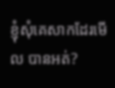ខ្ញុំសុំគេសាកដែរមើល បានអត់?